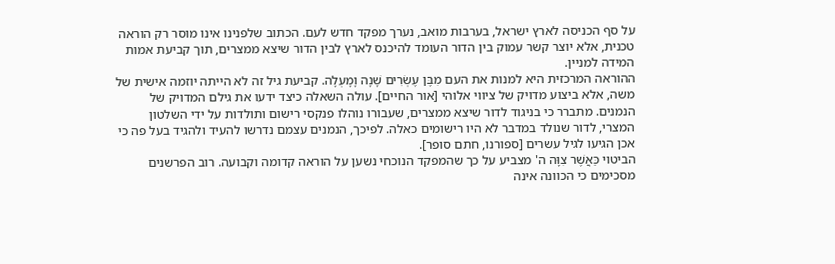על סף הכניסה לארץ ישראל, בערבות מואב, נערך מפקד חדש לעם. הכתוב שלפנינו אינו מוסר רק הוראה טכנית, אלא יוצר קשר עמוק בין הדור העומד להיכנס לארץ לבין הדור שיצא ממצרים, תוך קביעת אמות המידה למניין.
ההוראה המרכזית היא למנות את העם מִבֶּן עֶשְׂרִים שָׁנָה וָמָעְלָה. קביעת גיל זה לא הייתה יוזמה אישית של משה, אלא ביצוע מדויק של ציווי אלוהי [אור החיים]. עולה השאלה כיצד ידעו את גילם המדויק של הנמנים. מתברר כי בניגוד לדור שיצא ממצרים, שעבורו נוהלו פנקסי רישום ותולדות על ידי השלטון המצרי, לדור שנולד במדבר לא היו רישומים כאלה. לפיכך, הנמנים עצמם נדרשו להעיד ולהגיד בעל פה כי אכן הגיעו לגיל עשרים [ספורנו, חתם סופר].
הביטוי כַּאֲשֶׁר צִוָּה ה' מצביע על כך שהמפקד הנוכחי נשען על הוראה קדומה וקבועה. רוב הפרשנים מסכימים כי הכוונה אינה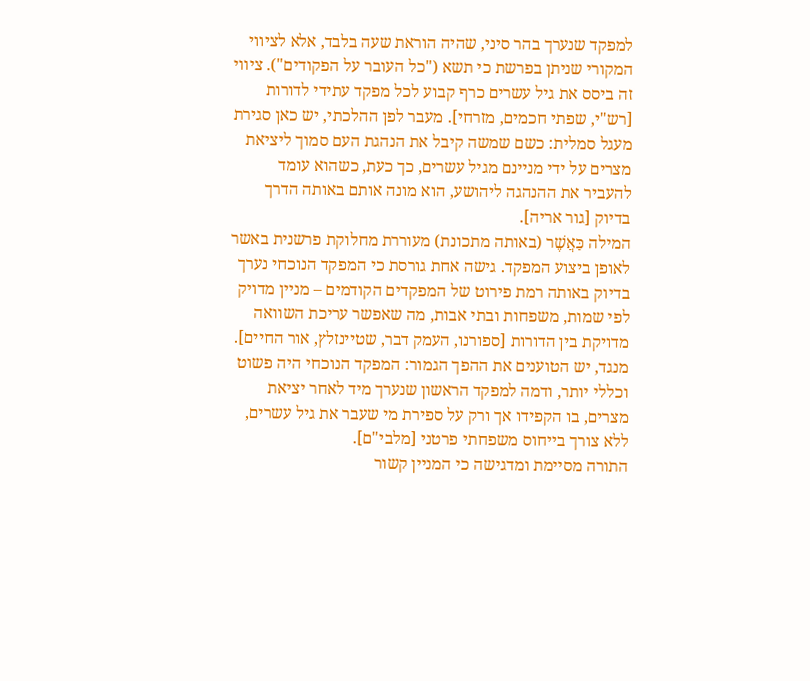למפקד שנערך בהר סיני, שהיה הוראת שעה בלבד, אלא לציווי המקורי שניתן בפרשת כי תשא ("כל העובר על הפקודים"). ציווי זה ביסס את גיל עשרים כרף קבוע לכל מפקד עתידי לדורות [רש"י, שפתי חכמים, מזרחי]. מעבר לפן ההלכתי, יש כאן סגירת מעגל סמלית: כשם שמשה קיבל את הנהגת העם סמוך ליציאת מצרים על ידי מניינם מגיל עשרים, כך כעת, כשהוא עומד להעביר את ההנהגה ליהושע, הוא מונה אותם באותה הדרך בדיוק [גור אריה].
המילה כַּאֲשֶׁר (באותה מתכונת) מעוררת מחלוקת פרשנית באשר לאופן ביצוע המפקד. גישה אחת גורסת כי המפקד הנוכחי נערך בדיוק באותה רמת פירוט של המפקדים הקודמים – מניין מדויק לפי שמות, משפחות ובתי אבות, מה שאפשר עריכת השוואה מדויקת בין הדורות [ספורנו, העמק דבר, שטיינזלץ, אור החיים]. מנגד, יש הטוענים את ההפך הגמור: המפקד הנוכחי היה פשוט וכללי יותר, ודמה למפקד הראשון שנערך מיד לאחר יציאת מצרים, בו הקפידו אך ורק על ספירת מי שעבר את גיל עשרים, ללא צורך בייחוס משפחתי פרטני [מלבי"ם].
התורה מסיימת ומדגישה כי המניין קשור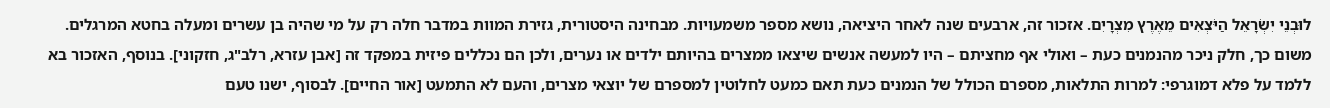לוּבְנֵי יִשְׂרָאֵל הַיֹּצְאִים מֵאֶרֶץ מִצְרָיִם. אזכור זה, ארבעים שנה לאחר היציאה, נושא מספר משמעויות. מבחינה היסטורית, גזירת המוות במדבר חלה רק על מי שהיה בן עשרים ומעלה בחטא המרגלים. משום כך, חלק ניכר מהנמנים כעת – ואולי אף מחציתם – היו למעשה אנשים שיצאו ממצרים בהיותם ילדים או נערים, ולכן הם נכללים פיזית במפקד זה [אבן עזרא, רלב"ג, חזקוני]. בנוסף, האזכור בא ללמד על פלא דמוגרפי: למרות התלאות, מספרם הכולל של הנמנים כעת תאם כמעט לחלוטין למספרם של יוצאי מצרים, והעם לא התמעט [אור החיים]. לבסוף, ישנו טעם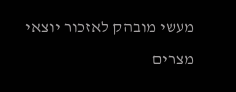מעשי מובהק לאזכור יוצאי מצרים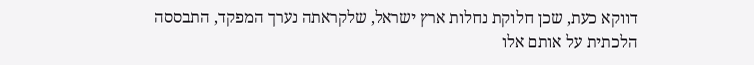דווקא כעת, שכן חלוקת נחלות ארץ ישראל, שלקראתה נערך המפקד, התבססה הלכתית על אותם אלו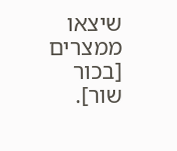שיצאו ממצרים [בכור שור].